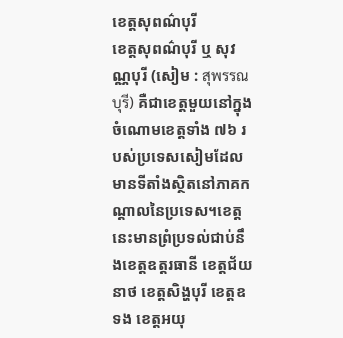ខេត្តសុពណ៌បុរី
ខេត្តសុពណ៌បុរី ឬ សុវណ្ណបុរី (សៀម : สุพรรณบุรี) គឺជាខេត្តមួយនៅក្នុងចំណោមខេត្តទាំង ៧៦ របស់ប្រទេសសៀមដែលមានទីតាំងស្ថិតនៅភាគកណ្តាលនៃប្រទេស។ខេត្តនេះមានព្រំប្រទល់ជាប់នឹងខេត្តឧត្តរធានី ខេត្តជ័យនាថ ខេត្តសិង្ហបុរី ខេត្តឧទង ខេត្តអយុ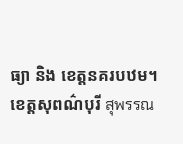ធ្យា និង ខេត្តនគរបឋម។
ខេត្តសុពណ៌បុរី สุพรรณ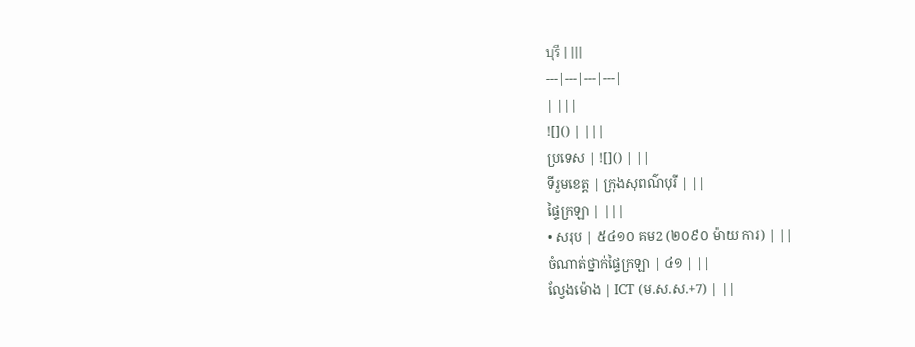บุรี | |||
---|---|---|---|
| |||
![]() | |||
ប្រទេស | ![]() | ||
ទីរួមខេត្ត | ក្រុងសុពណ៌បុរី | ||
ផ្ទៃក្រឡា | |||
• សរុប | ៥៤១០ គម2 (២០៩០ ម៉ាយ ការ) | ||
ចំណាត់ថ្នាក់ផ្ទៃក្រឡា | ៤១ | ||
ល្វែងម៉ោង | ICT (ម.ស.ស.+7) | ||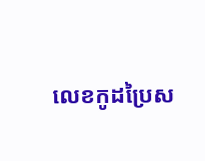លេខកូដប្រៃស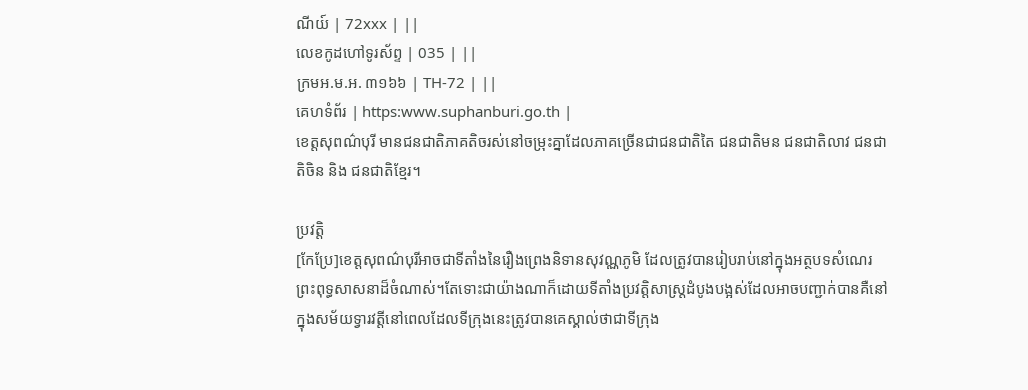ណីយ៍ | 72xxx | ||
លេខកូដហៅទូរស័ព្ទ | 035 | ||
ក្រមអ.ម.អ. ៣១៦៦ | TH-72 | ||
គេហទំព័រ | https:www.suphanburi.go.th |
ខេត្តសុពណ៌បុរី មានជនជាតិភាគតិចរស់នៅចម្រុះគ្នាដែលភាគច្រើនជាជនជាតិតៃ ជនជាតិមន ជនជាតិលាវ ជនជាតិចិន និង ជនជាតិខ្មែរ។

ប្រវត្តិ
[កែប្រែ]ខេត្តសុពណ៌បុរីអាចជាទីតាំងនៃរឿងព្រេងនិទានសុវណ្ណភូមិ ដែលត្រូវបានរៀបរាប់នៅក្នុងអត្ថបទសំណេរព្រះពុទ្ធសាសនាដ៏ចំណាស់។តែទោះជាយ៉ាងណាក៏ដោយទីតាំងប្រវត្តិសាស្ត្រដំបូងបង្អស់ដែលអាចបញ្ជាក់បានគឺនៅក្នុងសម័យទ្វារវត្តីនៅពេលដែលទីក្រុងនេះត្រូវបានគេស្គាល់ថាជាទីក្រុង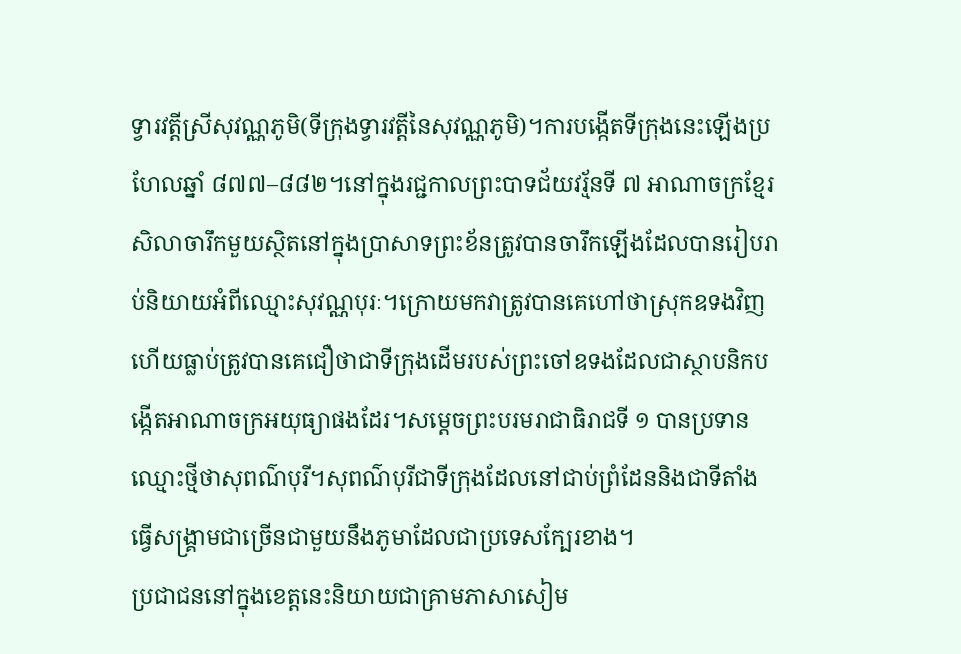ទ្វារវត្តីស្រីសុវណ្ណភូមិ(ទីក្រុងទ្វារវត្តីនៃសុវណ្ណភូមិ)។ការបង្កើតទីក្រុងនេះឡើងប្រហែលឆ្នាំ ៨៧៧–៨៨២។នៅក្នុងរជ្ជកាលព្រះបាទជ័យវរ្ម័នទី ៧ អាណាចក្រខ្មែរសិលាចារឹកមួយស្ថិតនៅក្នុងប្រាសាទព្រះខ័នត្រូវបានចារឹកឡើងដែលបានរៀបរាប់និយាយអំពីឈ្មោះសុវណ្ណបុរៈ។ក្រោយមកវាត្រូវបានគេហៅថាស្រុកឧទងវិញហើយធ្លាប់ត្រូវបានគេជឿថាជាទីក្រុងដើមរបស់ព្រះចៅឧទងដែលជាស្ថាបនិកបង្កើតអាណាចក្រអយុធ្យាផងដែរ។សម្ដេចព្រះបរមរាជាធិរាជទី ១ បានប្រទានឈ្មោះថ្មីថាសុពណ៌បុរី។សុពណ៌បុរីជាទីក្រុងដែលនៅជាប់ព្រំដែននិងជាទីតាំងធ្វើសង្គ្រាមជាច្រើនជាមួយនឹងភូមាដែលជាប្រទេសក្បែរខាង។
ប្រជាជននៅក្នុងខេត្តនេះនិយាយជាគ្រាមភាសាសៀម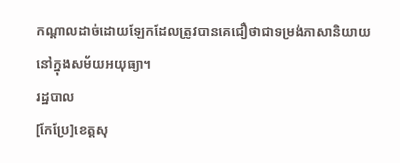កណ្តាលដាច់ដោយឡែកដែលត្រូវបានគេជឿថាជាទម្រង់ភាសានិយាយនៅក្នុងសម័យអយុធ្យា។
រដ្ឋបាល
[កែប្រែ]ខេត្តសុ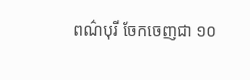ពណ៌បុរី ចែកចេញជា ១០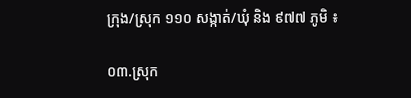ក្រុង/ស្រុក ១១០ សង្កាត់/ឃុំ និង ៩៧៧ ភូមិ ៖

០៣.ស្រុក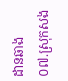ដានឆាង
០៧.ស្រុកសង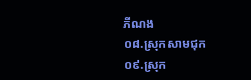ភីណង
០៨.ស្រុកសាមជុក
០៩.ស្រុក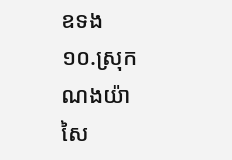ឧទង
១០.ស្រុកណងយ៉ាសៃ